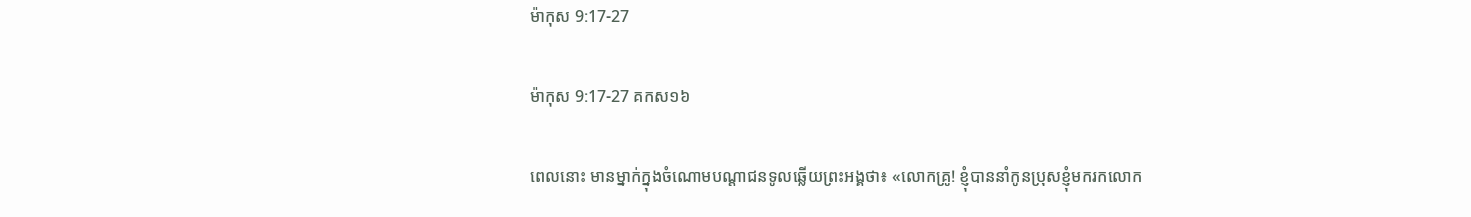ម៉ាកុស 9:17-27

ម៉ាកុស 9:17-27 គកស១៦

ពេលនោះ មានម្នាក់ក្នុងចំណោមបណ្ដាជនទូលឆ្លើយព្រះ‌អង្គថា៖ «លោកគ្រូ! ខ្ញុំបាននាំកូនប្រុសខ្ញុំមករកលោក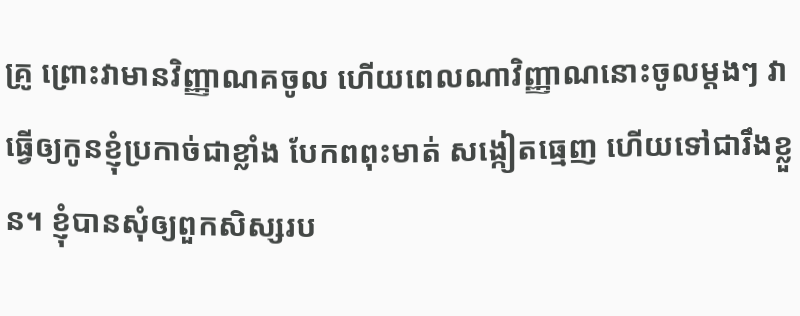គ្រូ ព្រោះវាមានវិញ្ញាណគចូល ហើយពេលណាវិញ្ញាណនោះចូលម្តងៗ វាធ្វើឲ្យកូនខ្ញុំប្រកាច់ជាខ្លាំង បែកពពុះមាត់ សង្កៀតធ្មេញ ហើយទៅជារឹងខ្លួន។ ខ្ញុំបានសុំឲ្យពួកសិស្សរប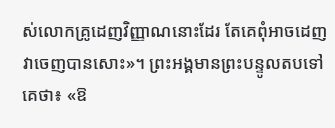ស់លោកគ្រូដេញវិញ្ញាណនោះដែរ តែគេពុំអាចដេញវាចេញបានសោះ»។ ព្រះ‌អង្គមានព្រះបន្ទូលតបទៅគេថា៖ «ឱ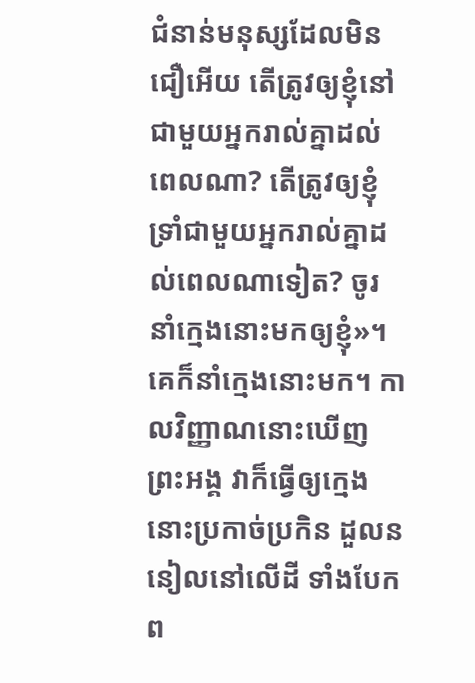ជំនាន់មនុស្សដែលមិនជឿអើយ តើត្រូវឲ្យខ្ញុំនៅជាមួយអ្នករាល់គ្នាដល់ពេលណា? តើត្រូវឲ្យខ្ញុំទ្រាំជាមួយអ្នករាល់គ្នាដល់ពេលណាទៀត? ចូរនាំក្មេងនោះមកឲ្យខ្ញុំ»។ គេក៏នាំក្មេងនោះមក។ កាលវិញ្ញាណនោះឃើញព្រះ‌អង្គ វាក៏ធ្វើឲ្យក្មេងនោះប្រកាច់ប្រកិន ដួលននៀលនៅលើដី ទាំងបែកព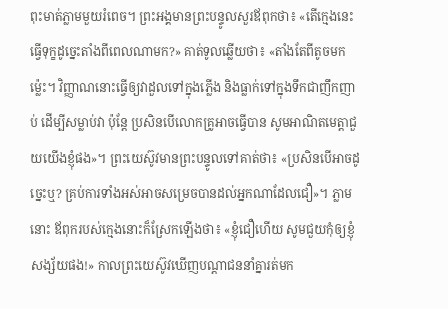ពុះមាត់ភ្លាមមួយរំពេច។ ព្រះ‌អង្គមានព្រះបន្ទូលសួរឪពុកថា៖ «តើក្មេងនេះធ្វើទុក្ខដូច្នេះតាំងពីពេលណាមក?» គាត់ទូលឆ្លើយថា៖ «តាំងតែពីតូចមកម៉្លេះ។ វិញ្ញាណនោះធ្វើឲ្យវាដួលទៅក្នុងភ្លើង និងធ្លាក់ទៅក្នុងទឹកជាញឹកញាប់ ដើម្បីសម្លាប់វា ប៉ុន្តែ ប្រសិន‌បើលោកគ្រូអាចធ្វើបាន សូមអាណិតមេត្តាជួយយើងខ្ញុំផង»។ ព្រះ‌យេស៊ូវមានព្រះបន្ទូលទៅគាត់ថា៖ «ប្រសិន‌បើអាចដូច្នេះឬ? គ្រប់ការទាំងអស់អាចសម្រេចបានដល់អ្នកណាដែលជឿ»។ ភ្លាមនោះ ឪពុករបស់ក្មេងនោះក៏ស្រែកឡើងថា៖ «ខ្ញុំជឿហើយ សូមជួយកុំឲ្យខ្ញុំសង្ស័យផង!» កាលព្រះ‌យេស៊ូវឃើញបណ្ដាជននាំគ្នារត់មក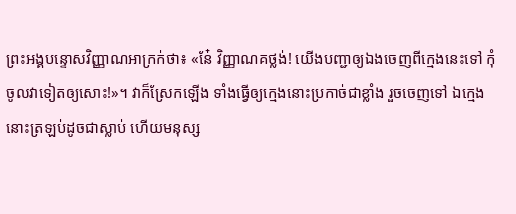ព្រះ‌អង្គបន្ទោសវិញ្ញាណអាក្រក់ថា៖ «នែ៎ វិញ្ញាណគថ្លង់! យើងបញ្ជាឲ្យឯងចេញពីក្មេងនេះទៅ កុំចូលវាទៀតឲ្យសោះ!»។ វាក៏ស្រែកឡើង ទាំងធ្វើឲ្យក្មេងនោះប្រកាច់ជាខ្លាំង រួចចេញទៅ ឯក្មេងនោះត្រឡប់ដូចជាស្លាប់ ហើយមនុស្ស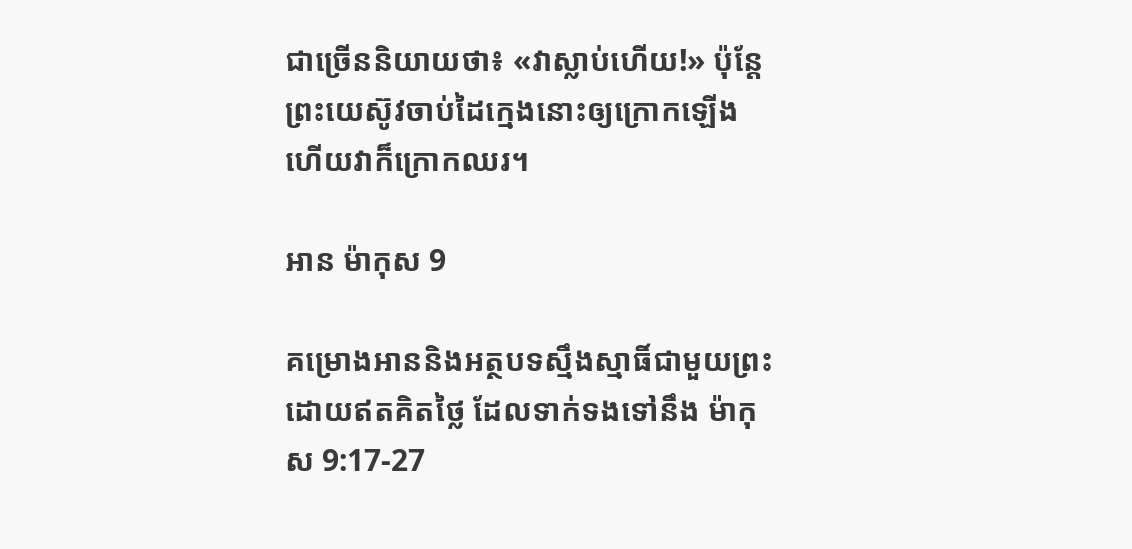ជាច្រើននិយាយថា៖ «វាស្លាប់ហើយ!» ប៉ុន្តែ ព្រះ‌យេស៊ូវចាប់ដៃក្មេងនោះឲ្យក្រោកឡើង ហើយវាក៏ក្រោកឈរ។

អាន ម៉ាកុស 9

គម្រោងអាននិងអត្ថបទស្មឹងស្មាធិ៍ជាមួយព្រះ ដោយឥតគិតថ្លៃ ដែលទាក់ទងទៅនឹង ម៉ាកុស 9:17-27